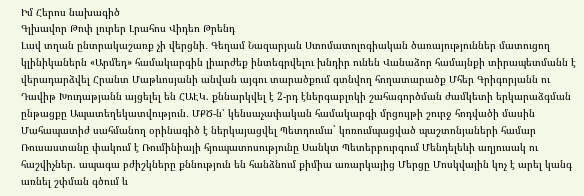Իմ Հերոս նախագիծ
Գլխավոր Թոփ լուրեր Լրահոս Վիդեո Թրենդ
Լավ տղան ընտրակաշառք չի վերցնի․ Գեղամ Նազարյան Ստոմատոլոգիական ծառայություններ մատուցող կլինիկաներն «Արմեդ» համակարգին լիարժեք ինտեգրվելու խնդիր ունեն Վանաձոր համայնքի տիրապետմանն է վերադարձվել Հրանտ Մաթևոսյանի անվան այգու տարածքում գտնվող հողատարածք Մհեր Գրիգորյանն ու Դավիթ Խուդաթյանն այցելել են ՀԱԷԿ. քննարկվել է 2-րդ էներգաբլոկի շահագործման ժամկետի երկարաձգման ընթացքը Ապատեղեկատվություն․ ՄՔԾ-ն՝ կենսաչափական համակարգի մրցույթի շուրջ հոդվածի մասին Մահապատիժ սահմանող օրինագիծ է ներկայացվել Պետդումա` կոռումպացված պաշտոնյաների համար Ռուսաստանը փակում է Ռումինիայի հյուպատոսությունը Սանկտ Պետերբուրգում Մենդելեևի աղյուսակ ու հաշվիչներ. ապագա բժիշկները քննություն են հանձնում քիմիա առարկայից Մերցը Մոսկվային կոչ է արել կանգ առնել շփման գծում և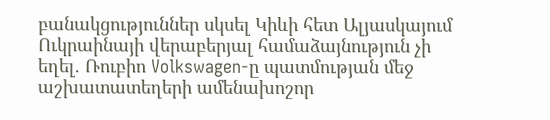բանակցություններ սկսել Կիևի հետ Ալյասկայում Ուկրաինայի վերաբերյալ համաձայնություն չի եղել. Ռուբիո Volkswagen-ը պատմության մեջ աշխատատեղերի ամենախոշոր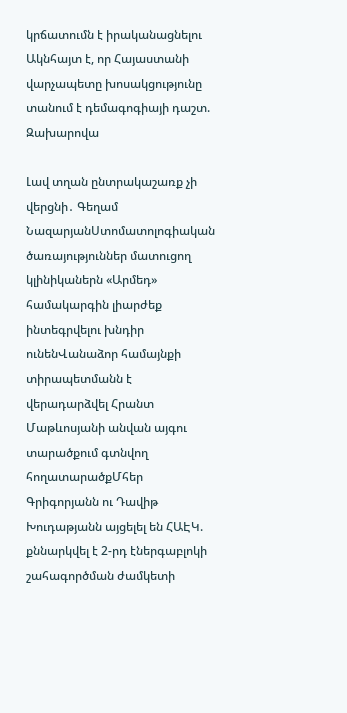կրճատումն է իրականացնելու Ակնհայտ է, որ Հայաստանի վարչապետը խոսակցությունը տանում է դեմագոգիայի դաշտ. Զախարովա

Լավ տղան ընտրակաշառք չի վերցնի․ Գեղամ ՆազարյանՍտոմատոլոգիական ծառայություններ մատուցող կլինիկաներն «Արմեդ» համակարգին լիարժեք ինտեգրվելու խնդիր ունենՎանաձոր համայնքի տիրապետմանն է վերադարձվել Հրանտ Մաթևոսյանի անվան այգու տարածքում գտնվող հողատարածքՄհեր Գրիգորյանն ու Դավիթ Խուդաթյանն այցելել են ՀԱԷԿ. քննարկվել է 2-րդ էներգաբլոկի շահագործման ժամկետի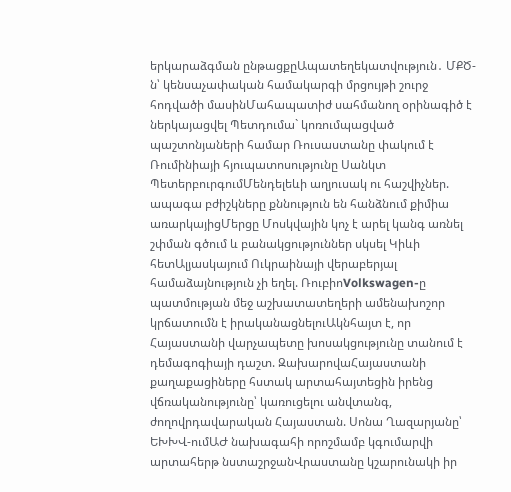երկարաձգման ընթացքըԱպատեղեկատվություն․ ՄՔԾ-ն՝ կենսաչափական համակարգի մրցույթի շուրջ հոդվածի մասինՄահապատիժ սահմանող օրինագիծ է ներկայացվել Պետդումա` կոռումպացված պաշտոնյաների համար Ռուսաստանը փակում է Ռումինիայի հյուպատոսությունը Սանկտ ՊետերբուրգումՄենդելեևի աղյուսակ ու հաշվիչներ. ապագա բժիշկները քննություն են հանձնում քիմիա առարկայիցՄերցը Մոսկվային կոչ է արել կանգ առնել շփման գծում և բանակցություններ սկսել Կիևի հետԱլյասկայում Ուկրաինայի վերաբերյալ համաձայնություն չի եղել. ՌուբիոVolkswagen-ը պատմության մեջ աշխատատեղերի ամենախոշոր կրճատումն է իրականացնելուԱկնհայտ է, որ Հայաստանի վարչապետը խոսակցությունը տանում է դեմագոգիայի դաշտ. ԶախարովաՀայաստանի քաղաքացիները հստակ արտահայտեցին իրենց վճռականությունը՝ կառուցելու անվտանգ, ժողովրդավարական Հայաստան. Սոնա Ղազարյանը՝ ԵԽԽՎ-ումԱԺ նախագահի որոշմամբ կգումարվի արտահերթ նստաշրջանՎրաստանը կշարունակի իր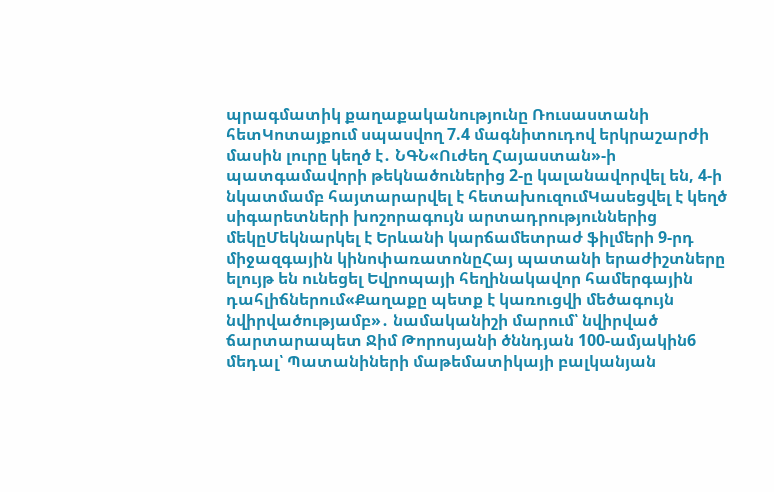պրագմատիկ քաղաքականությունը Ռուսաստանի հետԿոտայքում սպասվող 7.4 մագնիտուդով երկրաշարժի մասին լուրը կեղծ է․ ՆԳՆ«Ուժեղ Հայաստան»-ի պատգամավորի թեկնածուներից 2-ը կալանավորվել են, 4-ի նկատմամբ հայտարարվել է հետախուզումԿասեցվել է կեղծ սիգարետների խոշորագույն արտադրություններից մեկըՄեկնարկել է Երևանի կարճամետրաժ ֆիլմերի 9-րդ միջազգային կինոփառատոնըՀայ պատանի երաժիշտները ելույթ են ունեցել Եվրոպայի հեղինակավոր համերգային դահլիճներում«Քաղաքը պետք է կառուցվի մեծագույն նվիրվածությամբ»․ նամականիշի մարում՝ նվիրված ճարտարապետ Ջիմ Թորոսյանի ծննդյան 100-ամյակին6 մեդալ՝ Պատանիների մաթեմատիկայի բալկանյան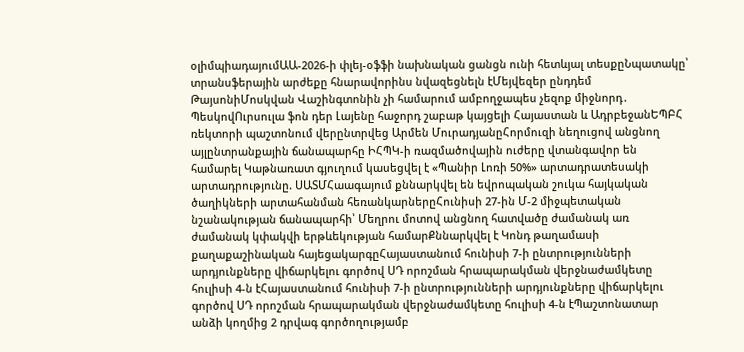օլիմպիադայումԱԱ-2026-ի փլեյ-օֆֆի նախնական ցանցն ունի հետևյալ տեսքըՆպատակը՝ տրանսֆերային արժեքը հնարավորինս նվազեցնելն էՄեյվեզեր ընդդեմ ԹայսոնիՄոսկվան Վաշինգտոնին չի համարում ամբողջապես չեզոք միջնորդ․ ՊեսկովՈւրսուլա ֆոն դեր Լայենը հաջորդ շաբաթ կայցելի Հայաստան և ԱդրբեջանԵՊԲՀ ռեկտորի պաշտոնում վերընտրվեց Արմեն ՄուրադյանըՀորմուզի նեղուցով անցնող այլընտրանքային ճանապարհը ԻՀՊԿ-ի ռազմածովային ուժերը վտանգավոր են համարել Կաթնառատ գյուղում կասեցվել է «Պանիր Լոռի 50%» արտադրատեսակի արտադրությունը. ՍԱՏՄՀաագայում քննարկվել են եվրոպական շուկա հայկական ծաղիկների արտահանման հեռանկարներըՀունիսի 27-ին Մ-2 միջպետական նշանակության ճանապարհի՝ Մեղրու մոտով անցնող հատվածը ժամանակ առ ժամանակ կփակվի երթևեկության համարՔննարկվել է Կոնդ թաղամասի քաղաքաշինական հայեցակարգըՀայաստանում հունիսի 7-ի ընտրությունների արդյունքները վիճարկելու գործով ՍԴ որոշման հրապարակման վերջնաժամկետը հուլիսի 4-ն էՀայաստանում հունիսի 7-ի ընտրությունների արդյունքները վիճարկելու գործով ՍԴ որոշման հրապարակման վերջնաժամկետը հուլիսի 4-ն էՊաշտոնատար անձի կողմից 2 դրվագ գործողությամբ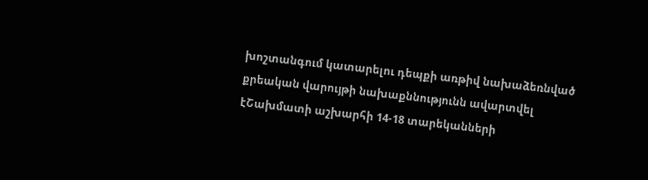խոշտանգում կատարելու դեպքի առթիվ նախաձեռնված քրեական վարույթի նախաքննությունն ավարտվել էՇախմատի աշխարհի 14-18 տարեկանների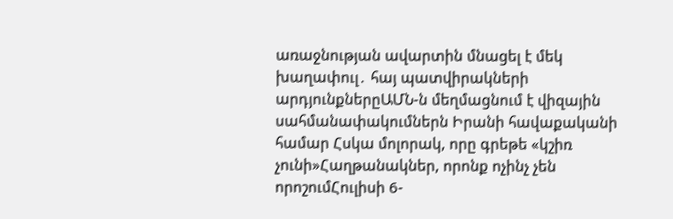առաջնության ավարտին մնացել է մեկ խաղափուլ․ հայ պատվիրակների արդյունքներըԱՄՆ-ն մեղմացնում է վիզային սահմանափակումներն Իրանի հավաքականի համար Հսկա մոլորակ, որը գրեթե «կշիռ չունի»Հաղթանակներ, որոնք ոչինչ չեն որոշումՀուլիսի 6-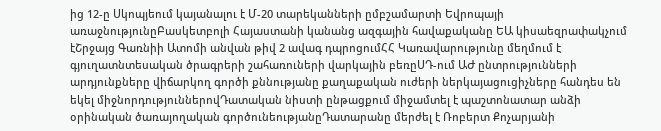ից 12-ը Սկոպյեում կայանալու է Մ-20 տարեկանների ըմբշամարտի Եվրոպայի առաջնությունըԲասկետբոլի Հայաստանի կանանց ազգային հավաքականը ԵԱ կիսաեզրափակչում էՇրջայց Գառնիի Ատոմի անվան թիվ 2 ավագ դպրոցումՀՀ Կառավարությունը մեղմում է գյուղատնտեսական ծրագրերի շահառուների վարկային բեռըՍԴ-ում ԱԺ ընտրությունների արդյունքները վիճարկող գործի քննությանը քաղաքական ուժերի ներկայացուցիչները հանդես են եկել միջնորդություններովԴատական նիստի ընթացքում միջամտել է պաշտոնատար անձի օրինական ծառայողական գործունեությանըԴատարանը մերժել է Ռոբերտ Քոչարյանի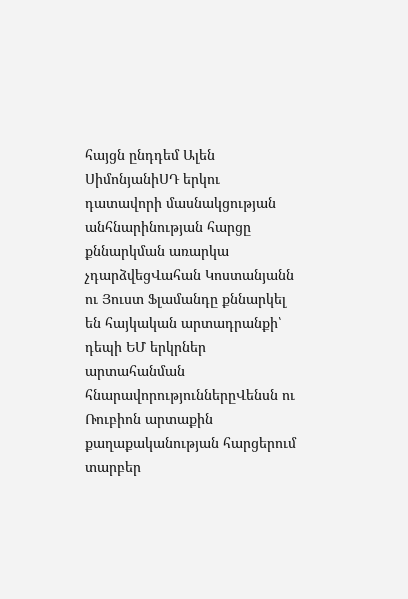հայցն ընդդեմ Ալեն ՍիմոնյանիՍԴ երկու դատավորի մասնակցության անհնարինության հարցը քննարկման առարկա չդարձվեցՎահան Կոստանյանն ու Յուստ Ֆլամանդը քննարկել են հայկական արտադրանքի՝ դեպի ԵՄ երկրներ արտահանման հնարավորություններըՎենսն ու Ռուբիոն արտաքին քաղաքականության հարցերում տարբեր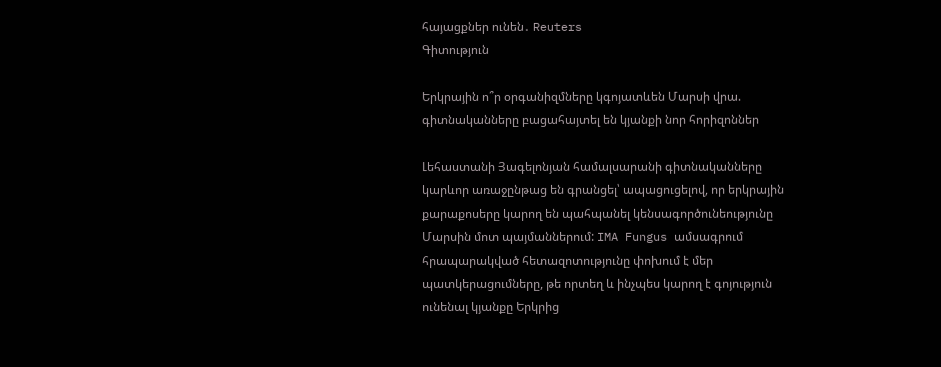հայացքներ ունեն․ Reuters
Գիտություն

Երկրային ո՞ր օրգանիզմները կգոյատևեն Մարսի վրա. գիտնականները բացահայտել են կյանքի նոր հորիզոններ

Լեհաստանի Յագելոնյան համալսարանի գիտնականները կարևոր առաջընթաց են գրանցել՝ ապացուցելով, որ երկրային քարաքոսերը կարող են պահպանել կենսագործունեությունը Մարսին մոտ պայմաններում: IMA Fungus ամսագրում հրապարակված հետազոտությունը փոխում է մեր պատկերացումները, թե որտեղ և ինչպես կարող է գոյություն ունենալ կյանքը Երկրից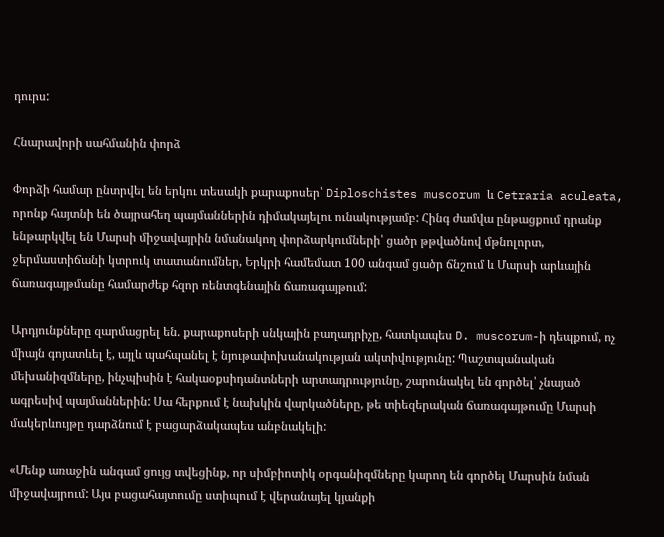դուրս:

Հնարավորի սահմանին փորձ

Փորձի համար ընտրվել են երկու տեսակի քարաքոսեր՝ Diploschistes muscorum և Cetraria aculeata, որոնք հայտնի են ծայրահեղ պայմաններին դիմակայելու ունակությամբ: Հինգ ժամվա ընթացքում դրանք ենթարկվել են Մարսի միջավայրին նմանակող փորձարկումների՝ ցածր թթվածնով մթնոլորտ, ջերմաստիճանի կտրուկ տատանումներ, Երկրի համեմատ 100 անգամ ցածր ճնշում և Մարսի արևային ճառագայթմանը համարժեք հզոր ռենտգենային ճառագայթում:

Արդյունքները զարմացրել են. քարաքոսերի սնկային բաղադրիչը, հատկապես D. muscorum-ի դեպքում, ոչ միայն գոյատևել է, այլև պահպանել է նյութափոխանակության ակտիվությունը: Պաշտպանական մեխանիզմները, ինչպիսին է հակաօքսիդանտների արտադրությունը, շարունակել են գործել՝ չնայած ագրեսիվ պայմաններին: Սա հերքում է նախկին վարկածները, թե տիեզերական ճառագայթումը Մարսի մակերևույթը դարձնում է բացարձակապես անբնակելի:

«Մենք առաջին անգամ ցույց տվեցինք, որ սիմբիոտիկ օրգանիզմները կարող են գործել Մարսին նման միջավայրում: Այս բացահայտումը ստիպում է վերանայել կյանքի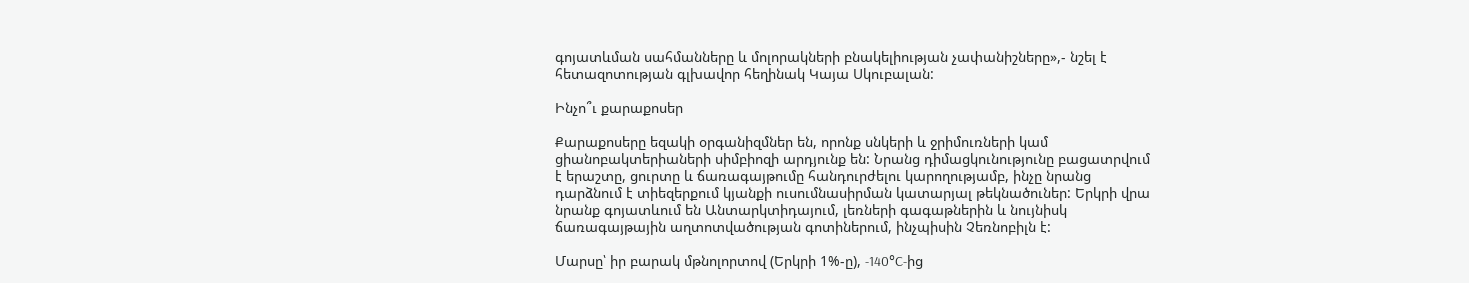գոյատևման սահմանները և մոլորակների բնակելիության չափանիշները»,- նշել է հետազոտության գլխավոր հեղինակ Կայա Սկուբալան:

Ինչո՞ւ քարաքոսեր

Քարաքոսերը եզակի օրգանիզմներ են, որոնք սնկերի և ջրիմուռների կամ ցիանոբակտերիաների սիմբիոզի արդյունք են: Նրանց դիմացկունությունը բացատրվում է երաշտը, ցուրտը և ճառագայթումը հանդուրժելու կարողությամբ, ինչը նրանց դարձնում է տիեզերքում կյանքի ուսումնասիրման կատարյալ թեկնածուներ: Երկրի վրա նրանք գոյատևում են Անտարկտիդայում, լեռների գագաթներին և նույնիսկ ճառագայթային աղտոտվածության գոտիներում, ինչպիսին Չեռնոբիլն է:

Մարսը՝ իր բարակ մթնոլորտով (Երկրի 1%-ը), -140°C-ից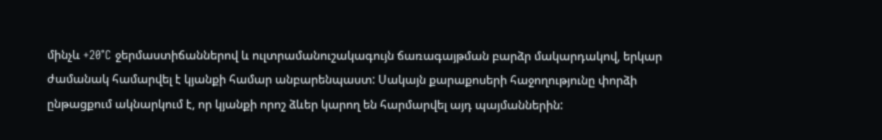մինչև +20°C ջերմաստիճաններով և ուլտրամանուշակագույն ճառագայթման բարձր մակարդակով, երկար ժամանակ համարվել է կյանքի համար անբարենպաստ: Սակայն քարաքոսերի հաջողությունը փորձի ընթացքում ակնարկում է, որ կյանքի որոշ ձևեր կարող են հարմարվել այդ պայմաններին: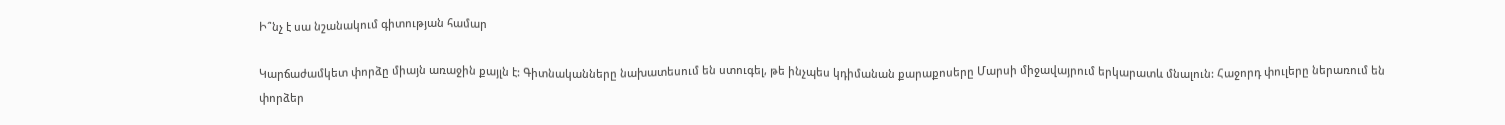Ի՞նչ է սա նշանակում գիտության համար

Կարճաժամկետ փորձը միայն առաջին քայլն է: Գիտնականները նախատեսում են ստուգել, թե ինչպես կդիմանան քարաքոսերը Մարսի միջավայրում երկարատև մնալուն: Հաջորդ փուլերը ներառում են փորձեր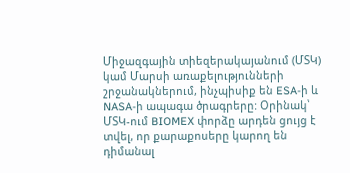Միջազգային տիեզերակայանում (ՄՏԿ) կամ Մարսի առաքելությունների շրջանակներում, ինչպիսիք են ESA-ի և NASA-ի ապագա ծրագրերը: Օրինակ՝ ՄՏԿ-ում BIOMEX փորձը արդեն ցույց է տվել, որ քարաքոսերը կարող են դիմանալ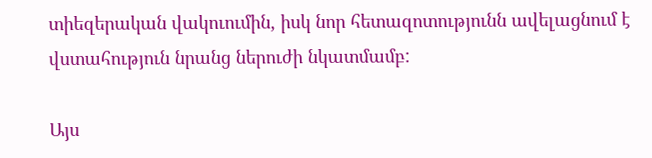տիեզերական վակուումին, իսկ նոր հետազոտությունն ավելացնում է վստահություն նրանց ներուժի նկատմամբ:

Այս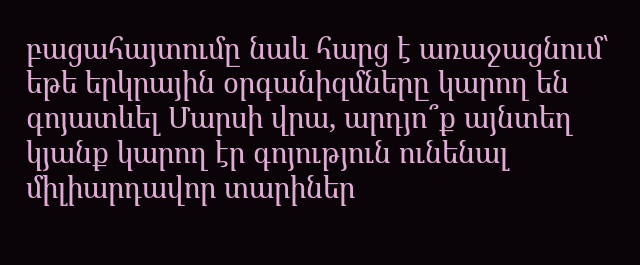բացահայտումը նաև հարց է առաջացնում՝ եթե երկրային օրգանիզմները կարող են գոյատևել Մարսի վրա, արդյո՞ք այնտեղ կյանք կարող էր գոյություն ունենալ միլիարդավոր տարիներ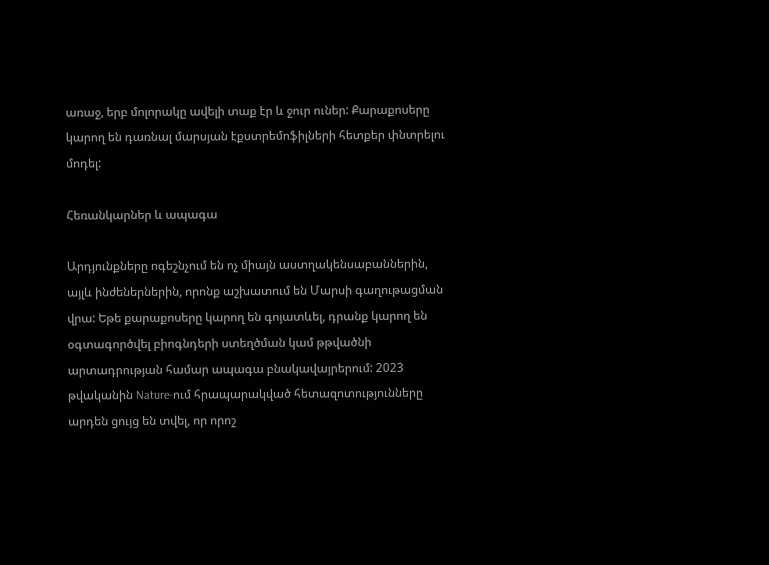առաջ, երբ մոլորակը ավելի տաք էր և ջուր ուներ: Քարաքոսերը կարող են դառնալ մարսյան էքստրեմոֆիլների հետքեր փնտրելու մոդել:

Հեռանկարներ և ապագա

Արդյունքները ոգեշնչում են ոչ միայն աստղակենսաբաններին, այլև ինժեներներին, որոնք աշխատում են Մարսի գաղութացման վրա: Եթե քարաքոսերը կարող են գոյատևել, դրանք կարող են օգտագործվել բիոգնդերի ստեղծման կամ թթվածնի արտադրության համար ապագա բնակավայրերում: 2023 թվականին Nature-ում հրապարակված հետազոտությունները արդեն ցույց են տվել, որ որոշ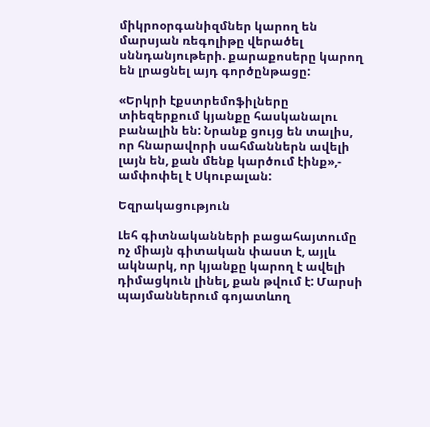միկրոօրգանիզմներ կարող են մարսյան ռեգոլիթը վերածել սննդանյութերի. քարաքոսերը կարող են լրացնել այդ գործընթացը:

«Երկրի էքստրեմոֆիլները տիեզերքում կյանքը հասկանալու բանալին են: Նրանք ցույց են տալիս, որ հնարավորի սահմաններն ավելի լայն են, քան մենք կարծում էինք»,- ամփոփել է Սկուբալան:

Եզրակացություն

Լեհ գիտնականների բացահայտումը ոչ միայն գիտական փաստ է, այլև ակնարկ, որ կյանքը կարող է ավելի դիմացկուն լինել, քան թվում է: Մարսի պայմաններում գոյատևող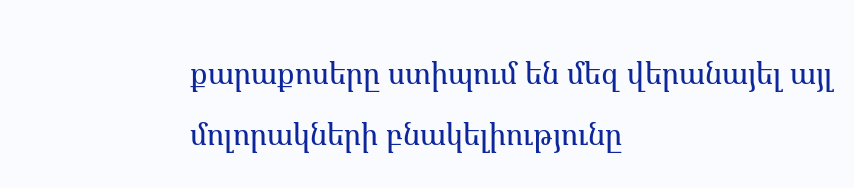քարաքոսերը ստիպում են մեզ վերանայել այլ մոլորակների բնակելիությունը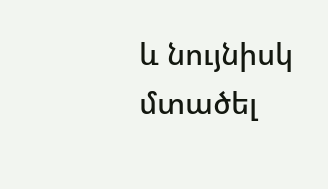և նույնիսկ մտածել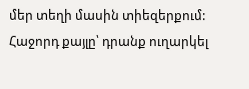մեր տեղի մասին տիեզերքում: Հաջորդ քայլը՝ դրանք ուղարկել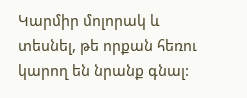Կարմիր մոլորակ և տեսնել, թե որքան հեռու կարող են նրանք գնալ: